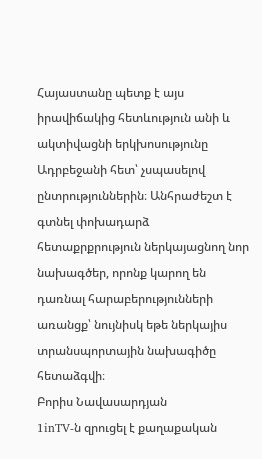Հայաստանը պետք է այս իրավիճակից հետևություն անի և ակտիվացնի երկխոսությունը Ադրբեջանի հետ՝ չսպասելով ընտրություններին։ Անհրաժեշտ է գտնել փոխադարձ հետաքրքրություն ներկայացնող նոր նախագծեր, որոնք կարող են դառնալ հարաբերությունների առանցք՝ նույնիսկ եթե ներկայիս տրանսպորտային նախագիծը հետաձգվի։
Բորիս Նավասարդյան
1inTV‑ն զրուցել է քաղաքական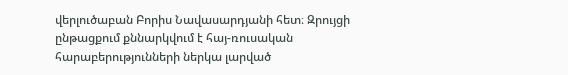վերլուծաբան Բորիս Նավասարդյանի հետ։ Զրույցի ընթացքում քննարկվում է հայ-ռուսական հարաբերությունների ներկա լարված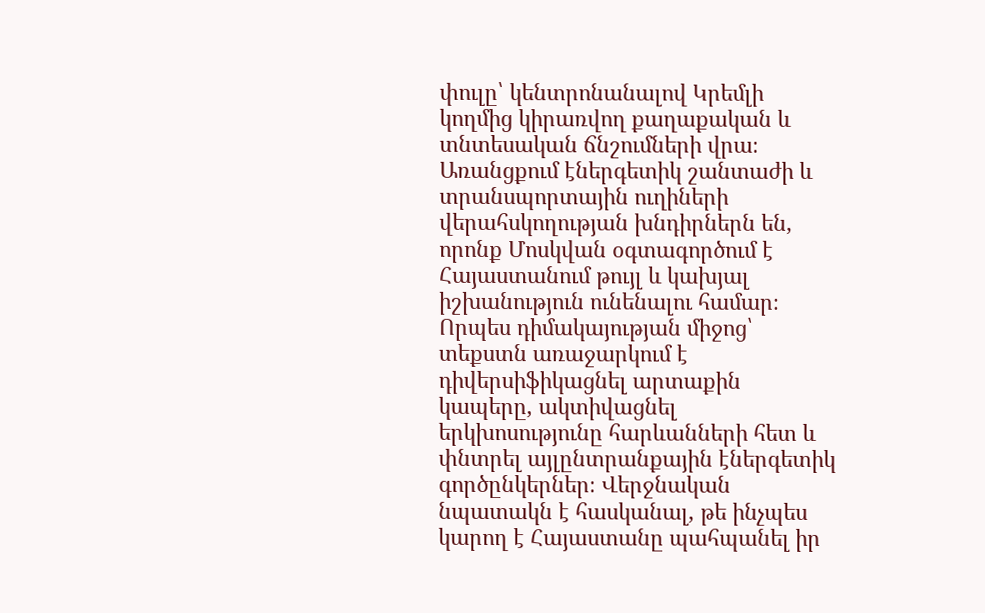փուլը՝ կենտրոնանալով Կրեմլի կողմից կիրառվող քաղաքական և տնտեսական ճնշումների վրա։ Առանցքում էներգետիկ շանտաժի և տրանսպորտային ուղիների վերահսկողության խնդիրներն են, որոնք Մոսկվան օգտագործում է Հայաստանում թույլ և կախյալ իշխանություն ունենալու համար։ Որպես դիմակայության միջոց՝ տեքստն առաջարկում է դիվերսիֆիկացնել արտաքին կապերը, ակտիվացնել երկխոսությունը հարևանների հետ և փնտրել այլընտրանքային էներգետիկ գործընկերներ։ Վերջնական նպատակն է հասկանալ, թե ինչպես կարող է Հայաստանը պահպանել իր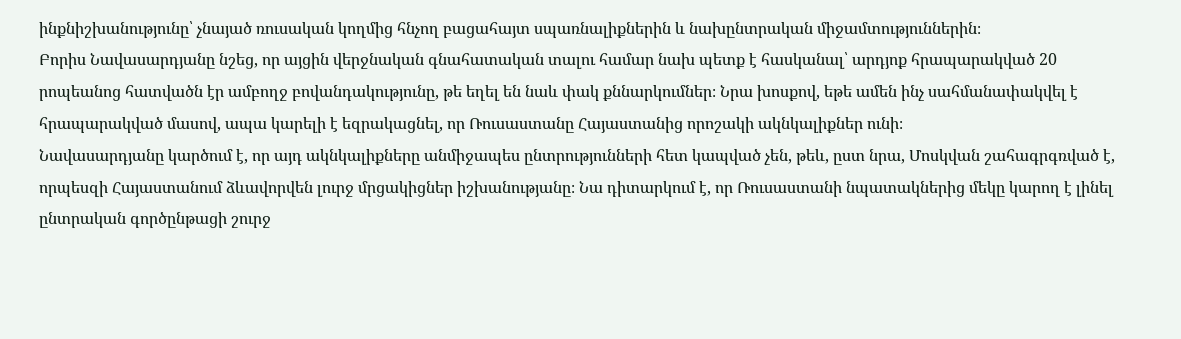ինքնիշխանությունը՝ չնայած ռուսական կողմից հնչող բացահայտ սպառնալիքներին և նախընտրական միջամտություններին։
Բորիս Նավասարդյանը նշեց, որ այցին վերջնական գնահատական տալու համար նախ պետք է հասկանալ՝ արդյոք հրապարակված 20 րոպեանոց հատվածն էր ամբողջ բովանդակությունը, թե եղել են նաև փակ քննարկումներ։ Նրա խոսքով, եթե ամեն ինչ սահմանափակվել է հրապարակված մասով, ապա կարելի է եզրակացնել, որ Ռուսաստանը Հայաստանից որոշակի ակնկալիքներ ունի։
Նավասարդյանը կարծում է, որ այդ ակնկալիքները անմիջապես ընտրությունների հետ կապված չեն, թեև, ըստ նրա, Մոսկվան շահագրգռված է, որպեսզի Հայաստանում ձևավորվեն լուրջ մրցակիցներ իշխանությանը։ Նա դիտարկում է, որ Ռուսաստանի նպատակներից մեկը կարող է լինել ընտրական գործընթացի շուրջ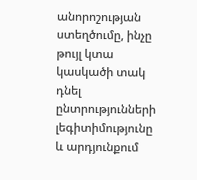անորոշության ստեղծումը, ինչը թույլ կտա կասկածի տակ դնել ընտրությունների լեգիտիմությունը և արդյունքում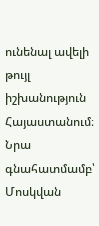ունենալ ավելի թույլ իշխանություն Հայաստանում։ Նրա գնահատմամբ՝ Մոսկվան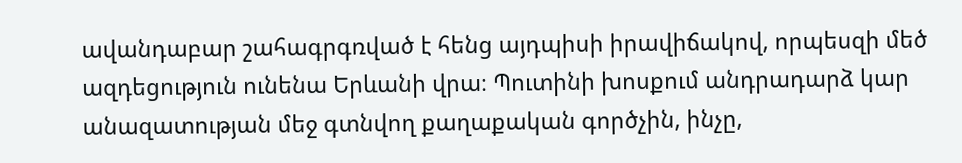ավանդաբար շահագրգռված է հենց այդպիսի իրավիճակով, որպեսզի մեծ ազդեցություն ունենա Երևանի վրա։ Պուտինի խոսքում անդրադարձ կար անազատության մեջ գտնվող քաղաքական գործչին, ինչը,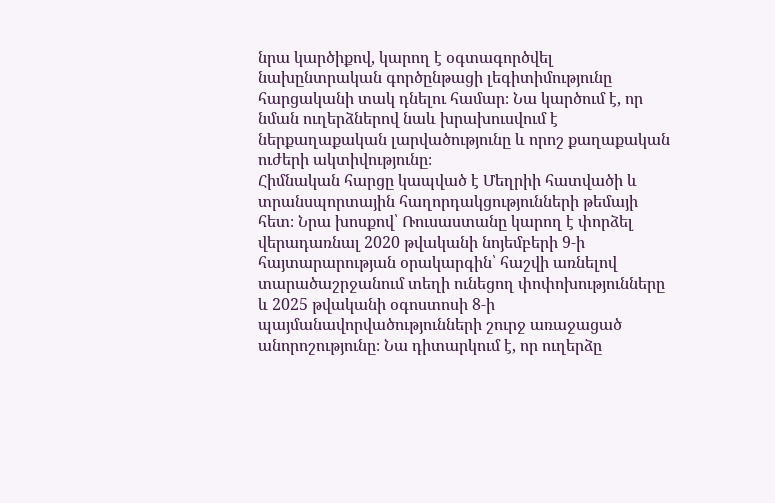նրա կարծիքով, կարող է օգտագործվել նախընտրական գործընթացի լեգիտիմությունը հարցականի տակ դնելու համար։ Նա կարծում է, որ նման ուղերձներով նաև խրախուսվում է ներքաղաքական լարվածությունը և որոշ քաղաքական ուժերի ակտիվությունը։
Հիմնական հարցը կապված է Մեղրիի հատվածի և տրանսպորտային հաղորդակցությունների թեմայի հետ։ Նրա խոսքով՝ Ռուսաստանը կարող է փորձել վերադառնալ 2020 թվականի նոյեմբերի 9‑ի հայտարարության օրակարգին՝ հաշվի առնելով տարածաշրջանում տեղի ունեցող փոփոխությունները և 2025 թվականի օգոստոսի 8‑ի պայմանավորվածությունների շուրջ առաջացած անորոշությունը։ Նա դիտարկում է, որ ուղերձը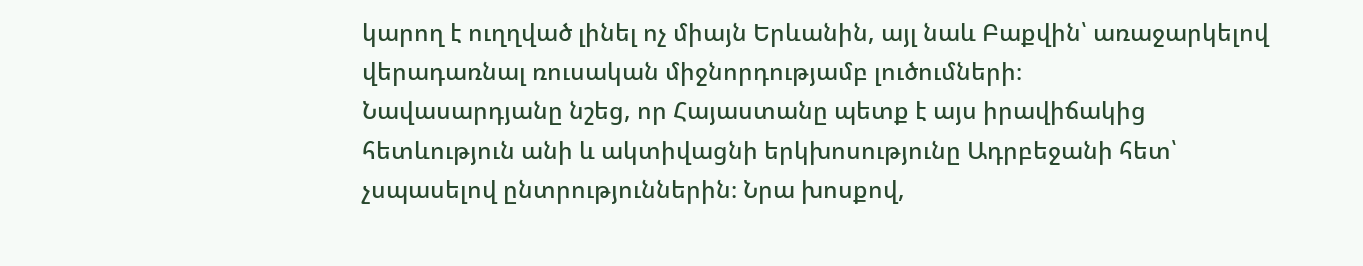կարող է ուղղված լինել ոչ միայն Երևանին, այլ նաև Բաքվին՝ առաջարկելով վերադառնալ ռուսական միջնորդությամբ լուծումների։
Նավասարդյանը նշեց, որ Հայաստանը պետք է այս իրավիճակից հետևություն անի և ակտիվացնի երկխոսությունը Ադրբեջանի հետ՝ չսպասելով ընտրություններին։ Նրա խոսքով,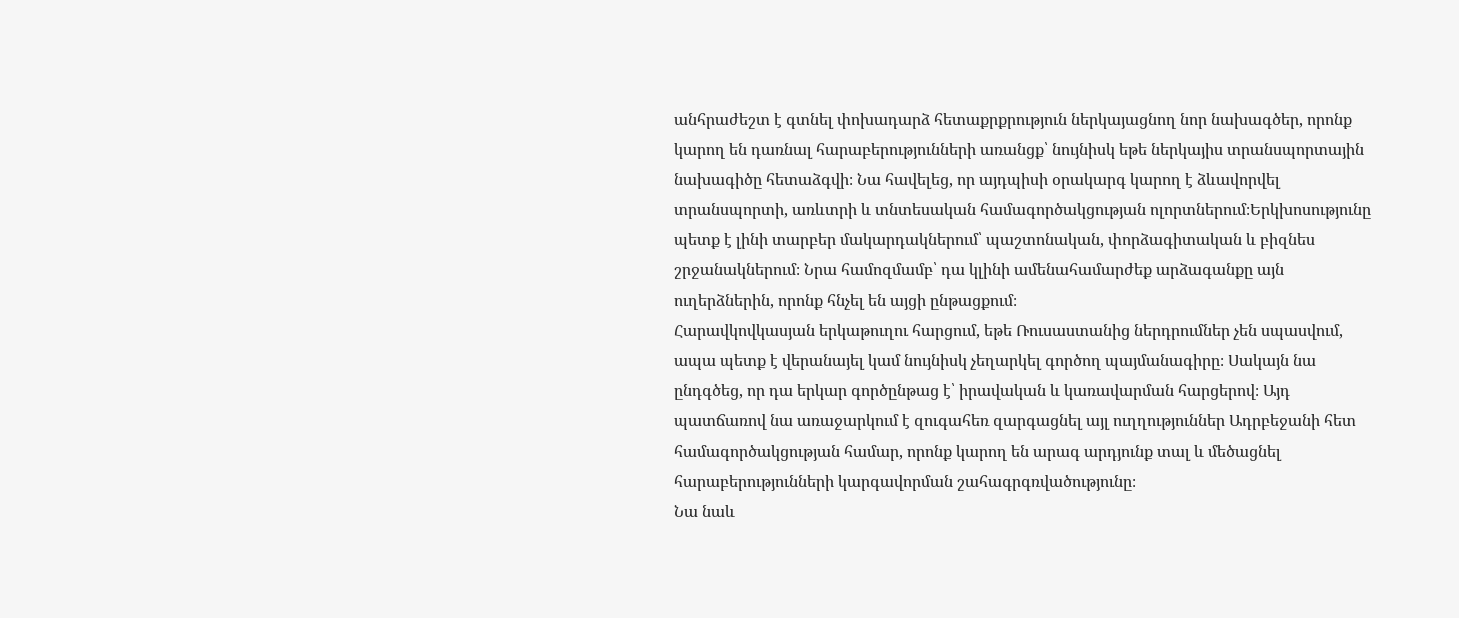անհրաժեշտ է գտնել փոխադարձ հետաքրքրություն ներկայացնող նոր նախագծեր, որոնք կարող են դառնալ հարաբերությունների առանցք՝ նույնիսկ եթե ներկայիս տրանսպորտային նախագիծը հետաձգվի։ Նա հավելեց, որ այդպիսի օրակարգ կարող է ձևավորվել տրանսպորտի, առևտրի և տնտեսական համագործակցության ոլորտներում։Երկխոսությունը պետք է լինի տարբեր մակարդակներում՝ պաշտոնական, փորձագիտական և բիզնես շրջանակներում։ Նրա համոզմամբ՝ դա կլինի ամենահամարժեք արձագանքը այն ուղերձներին, որոնք հնչել են այցի ընթացքում։
Հարավկովկասյան երկաթուղու հարցում, եթե Ռուսաստանից ներդրումներ չեն սպասվում, ապա պետք է վերանայել կամ նույնիսկ չեղարկել գործող պայմանագիրը։ Սակայն նա ընդգծեց, որ դա երկար գործընթաց է՝ իրավական և կառավարման հարցերով։ Այդ պատճառով նա առաջարկում է զուգահեռ զարգացնել այլ ուղղություններ Ադրբեջանի հետ համագործակցության համար, որոնք կարող են արագ արդյունք տալ և մեծացնել հարաբերությունների կարգավորման շահագրգռվածությունը։
Նա նաև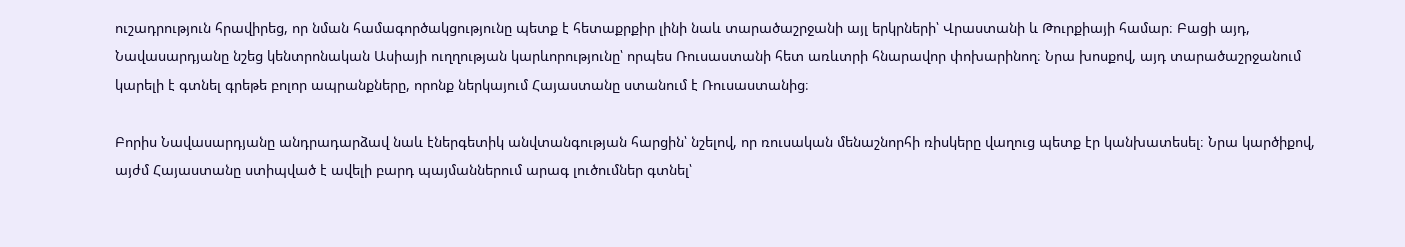ուշադրություն հրավիրեց, որ նման համագործակցությունը պետք է հետաքրքիր լինի նաև տարածաշրջանի այլ երկրների՝ Վրաստանի և Թուրքիայի համար։ Բացի այդ, Նավասարդյանը նշեց կենտրոնական Ասիայի ուղղության կարևորությունը՝ որպես Ռուսաստանի հետ առևտրի հնարավոր փոխարինող։ Նրա խոսքով, այդ տարածաշրջանում կարելի է գտնել գրեթե բոլոր ապրանքները, որոնք ներկայում Հայաստանը ստանում է Ռուսաստանից։

Բորիս Նավասարդյանը անդրադարձավ նաև էներգետիկ անվտանգության հարցին՝ նշելով, որ ռուսական մենաշնորհի ռիսկերը վաղուց պետք էր կանխատեսել։ Նրա կարծիքով, այժմ Հայաստանը ստիպված է ավելի բարդ պայմաններում արագ լուծումներ գտնել՝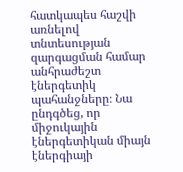հատկապես հաշվի առնելով տնտեսության զարգացման համար անհրաժեշտ էներգետիկ պահանջները։ Նա ընդգծեց, որ միջուկային էներգետիկան միայն էներգիայի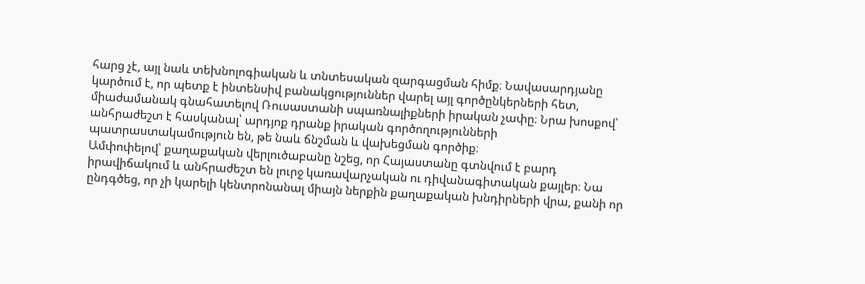հարց չէ, այլ նաև տեխնոլոգիական և տնտեսական զարգացման հիմք։ Նավասարդյանը կարծում է, որ պետք է ինտենսիվ բանակցություններ վարել այլ գործընկերների հետ, միաժամանակ գնահատելով Ռուսաստանի սպառնալիքների իրական չափը։ Նրա խոսքով՝ անհրաժեշտ է հասկանալ՝ արդյոք դրանք իրական գործողությունների պատրաստակամություն են, թե նաև ճնշման և վախեցման գործիք։
Ամփոփելով՝ քաղաքական վերլուծաբանը նշեց, որ Հայաստանը գտնվում է բարդ իրավիճակում և անհրաժեշտ են լուրջ կառավարչական ու դիվանագիտական քայլեր։ Նա ընդգծեց, որ չի կարելի կենտրոնանալ միայն ներքին քաղաքական խնդիրների վրա, քանի որ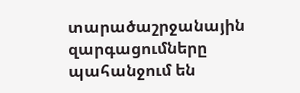տարածաշրջանային զարգացումները պահանջում են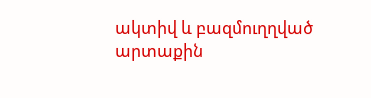ակտիվ և բազմուղղված արտաքին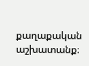քաղաքական աշխատանք։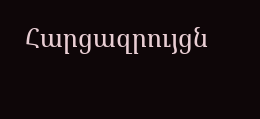Հարցազրույցն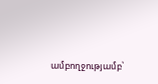ամբողջությամբ՝